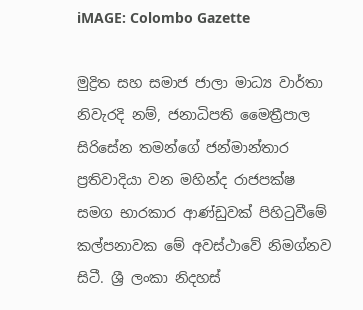iMAGE: Colombo Gazette

මුද්‍රිත සහ සමාජ ජාලා මාධ්‍ය වාර්තා නිවැරදි නම්, ජනාධිපති මෛත්‍රීපාල සිරිසේන තමන්ගේ ජන්මාන්තාර ප්‍රතිවාදියා වන මහින්ද රාජපක්ෂ සමග භාරකාර ආණ්ඩුවක් පිහිටුවීමේ කල්පනාවක මේ අවස්ථාවේ නිමග්නව සිටී. ශ්‍රී ලංකා නිදහස්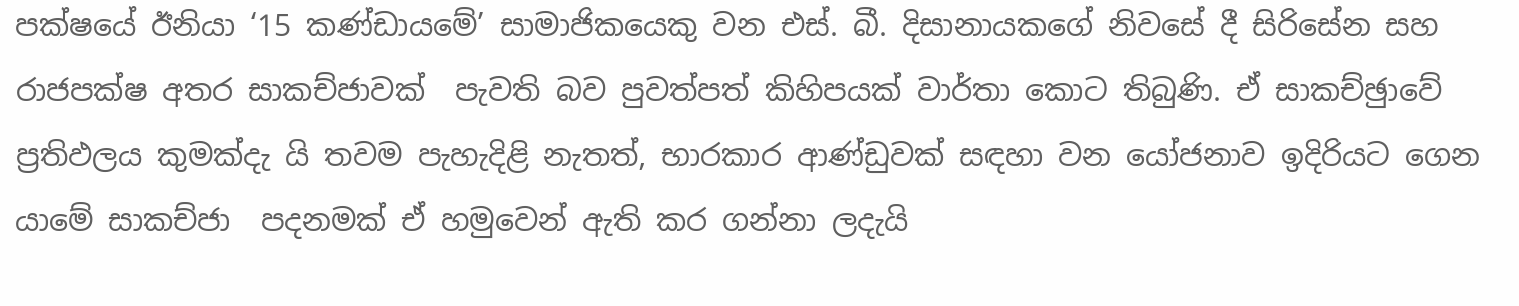පක්ෂයේ ඊනියා ‘15 කණ්ඩායමේ’ සාමාජිකයෙකු වන එස්. බී. දිසානායකගේ නිවසේ දී සිරිසේන සහ රාජපක්ෂ අතර සාකච්ජාවක්  පැවති බව පුවත්පත් කිහිපයක් වාර්තා කොට තිබුණි. ඒ සාකච්ඡුාවේ ප්‍රතිඵලය කුමක්දැ යි තවම පැහැදිළි නැතත්, භාරකාර ආණ්ඩුවක් සඳහා වන යෝජනාව ඉදිරියට ගෙන යාමේ සාකච්ජා  පදනමක් ඒ හමුවෙන් ඇති කර ගන්නා ලදැයි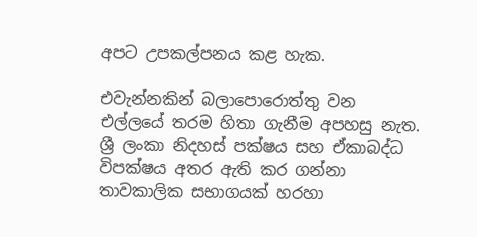අපට උපකල්පනය කළ හැක.

එවැන්නකින් බලාපොරොත්තු වන එල්ලයේ තරම හිතා ගැනීම අපහසු නැත. ශ්‍රී ලංකා නිදහස් පක්ෂය සහ ඒකාබද්ධ විපක්ෂය අතර ඇති කර ගන්නා තාවකාලික සභාගයක් හරහා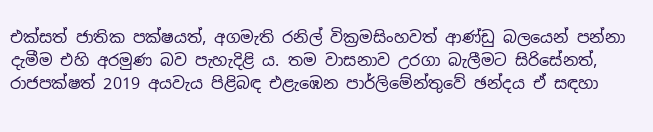එක්සත් ජාතික පක්ෂයත්, අගමැති රනිල් වික්‍රමසිංහවත් ආණ්ඩු බලයෙන් පන්නා දැමීම එහි අරමුණ බව පැහැදිළි ය. තම වාසනාව උරගා බැලීමට සිරිසේනත්, රාජපක්ෂත් 2019 අයවැය පිළිබඳ එළැඹෙන පාර්ලිමේන්තුවේ ඡන්දය ඒ සඳහා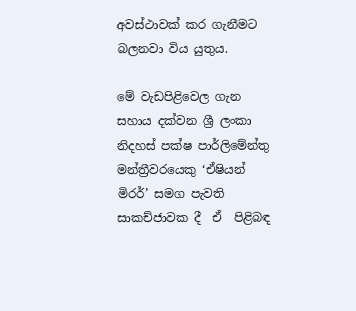අවස්ථාවක් කර ගැනීමට බලනවා විය යුතුය.

මේ වැඩපිළිවෙල ගැන සහාය දක්වන ශ්‍රී ලංකා නිදහස් පක්ෂ පාර්ලිමේන්තු මන්ත්‍රීවරයෙකු ‘ඒෂියන් මිරර්’ සමග පැවති සාකච්ජාවක දී  ඒ  පිළිබඳ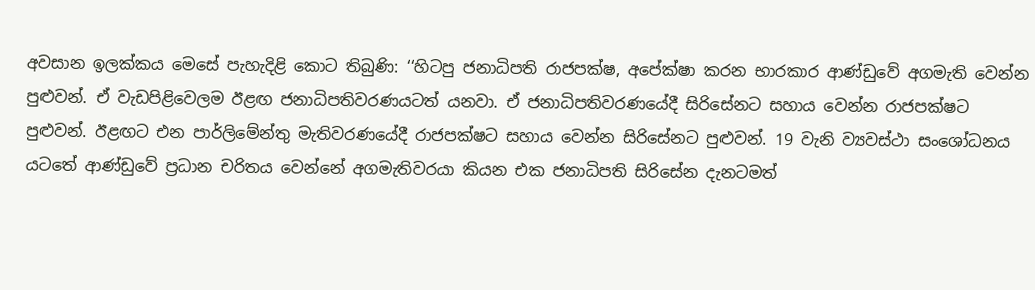අවසාන ඉලක්කය මෙසේ පැහැදිළි කොට තිබුණි: ‘‘හිටපු ජනාධිපති රාජපක්ෂ, අපේක්ෂා කරන භාරකාර ආණ්ඩුවේ අගමැති වෙන්න පුළුවන්. ඒ වැඩපිළිවෙලම ඊළඟ ජනාධිපතිවරණයටත් යනවා. ඒ ජනාධිපතිවරණයේදී සිරිසේනට සහාය වෙන්න රාජපක්ෂට පුළුවන්. ඊළඟට එන පාර්ලිමේන්තු මැතිවරණයේදී රාජපක්ෂට සහාය වෙන්න සිරිසේනට පුළුවන්. 19 වැනි ව්‍යවස්ථා සංශෝධනය යටතේ ආණ්ඩුවේ ප්‍රධාන චරිතය වෙන්නේ අගමැතිවරයා කියන එක ජනාධිපති සිරිසේන දැනටමත්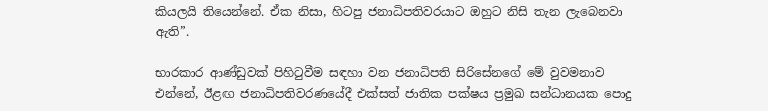කියලයි තියෙන්නේ. ඒක නිසා, හිටපු ජනාධිපතිවරයාට ඔහුට නිසි තැන ලැබෙනවා ඇති”.

භාරකාර ආණ්ඩුවක් පිහිටුවීම සඳහා වන ජනාධිපති සිරිසේනගේ මේ වුවමනාව එන්නේ, ඊළඟ ජනාධිපතිවරණයේදී එක්සත් ජාතික පක්ෂය ප්‍රමුඛ සන්ධානයක පොදු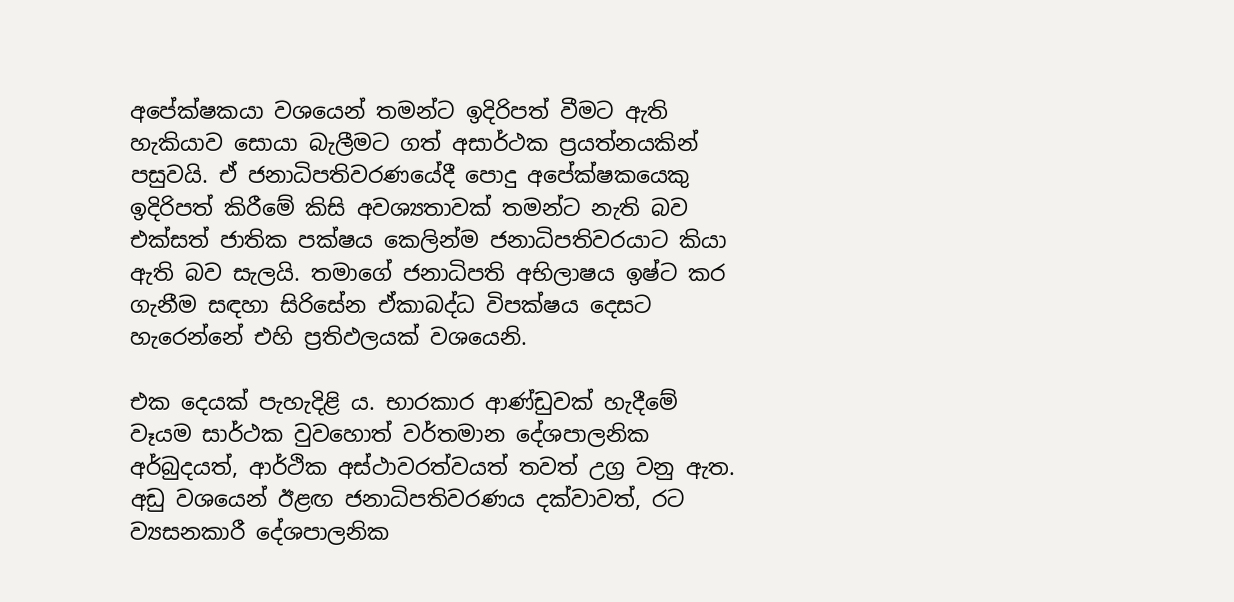අපේක්ෂකයා වශයෙන් තමන්ට ඉදිරිපත් වීමට ඇති හැකියාව සොයා බැලීමට ගත් අසාර්ථක ප්‍රයත්නයකින් පසුවයි. ඒ ජනාධිපතිවරණයේදී පොදු අපේක්ෂකයෙකු ඉදිරිපත් කිරීමේ කිසි අවශ්‍යතාවක් තමන්ට නැති බව එක්සත් ජාතික පක්ෂය කෙලින්ම ජනාධිපතිවරයාට කියා ඇති බව සැලයි. තමාගේ ජනාධිපති අභිලාෂය ඉෂ්ට කර ගැනීම සඳහා සිරිසේන ඒකාබද්ධ විපක්ෂය දෙසට හැරෙන්නේ එහි ප්‍රතිඵලයක් වශයෙනි.

එක දෙයක් පැහැදිළි ය. භාරකාර ආණ්ඩුවක් හැදීමේ වෑයම සාර්ථක වුවහොත් වර්තමාන දේශපාලනික අර්බුදයත්, ආර්ථික අස්ථාවරත්වයත් තවත් උග්‍ර වනු ඇත. අඩු වශයෙන් ඊළඟ ජනාධිපතිවරණය දක්වාවත්, රට ව්‍යසනකාරී දේශපාලනික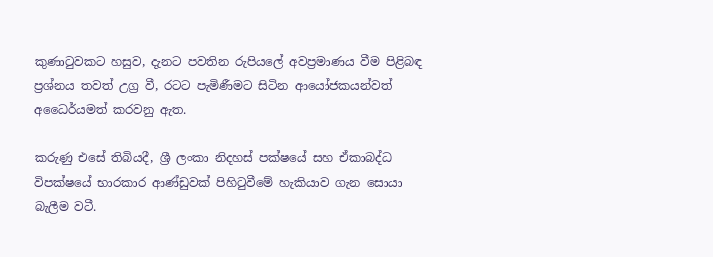කුණාටුවකට හසුව, දැනට පවතින රුපියලේ අවප්‍රමාණය වීම පිළිබඳ ප්‍රශ්නය තවත් උග්‍ර වී, රටට පැමිණීමට සිටින ආයෝජකයන්වත් අධෛර්යමත් කරවනු ඇත.

කරුණු එසේ තිබියදී, ශ්‍රී ලංකා නිදහස් පක්ෂයේ සහ ඒකාබද්ධ විපක්ෂයේ භාරකාර ආණ්ඩුවක් පිහිටුවීමේ හැකියාව ගැන සොයා බැලීම වටී.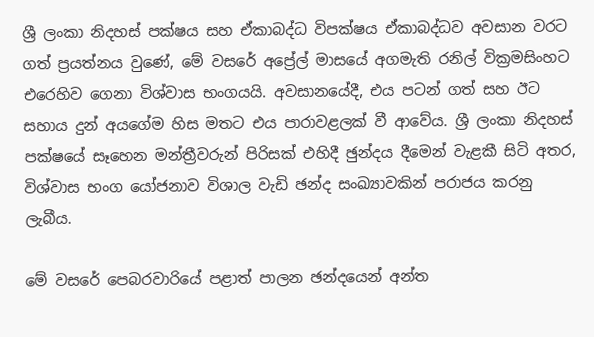ශ්‍රී ලංකා නිදහස් පක්ෂය සහ ඒකාබද්ධ විපක්ෂය ඒකාබද්ධව අවසාන වරට ගත් ප්‍රයත්නය වුණේ, මේ වසරේ අප්‍රේල් මාසයේ අගමැති රනිල් වික්‍රමසිංහට එරෙහිව ගෙනා විශ්වාස භංගයයි. අවසානයේදී, එය පටන් ගත් සහ ඊට සහාය දුන් අයගේම හිස මතට එය පාරාවළලක් වී ආවේය. ශ්‍රී ලංකා නිදහස් පක්ෂයේ සෑහෙන මන්ත්‍රීවරුන් පිරිසක් එහිදී ඡුන්දය දීමෙන් වැළකී සිටි අතර, විශ්වාස භංග යෝජනාව විශාල වැඩි ඡන්ද සංඛ්‍යාවකින් පරාජය කරනු ලැබීය.

මේ වසරේ පෙබරවාරියේ පළාත් පාලන ඡන්දයෙන් අන්ත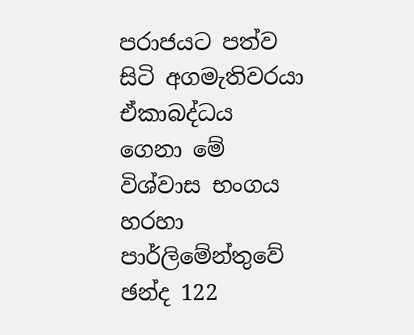පරාජයට පත්ව සිටි අගමැතිවරයා ඒකාබද්ධය ගෙනා මේ විශ්වාස භංගය හරහා පාර්ලිමේන්තුවේ ඡන්ද 122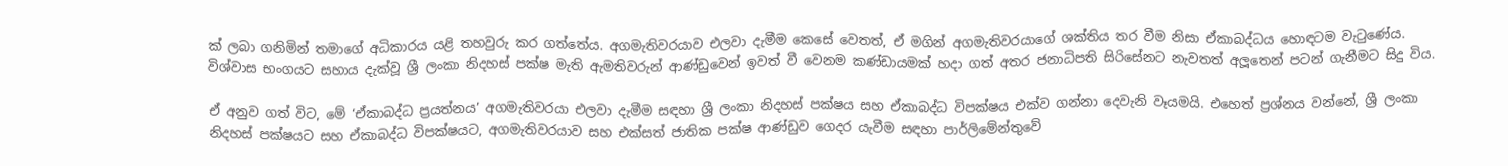ක් ලබා ගනිමින් තමාගේ අධිකාරය යළි තහවුරු කර ගත්තේය. අගමැතිවරයාව එලවා දැමීම කෙසේ වෙතත්, ඒ මගින් අගමැතිවරයාගේ ශක්තිය තර වීම නිසා ඒකාබද්ධය හොඳටම වැටුණේය. විශ්වාස භංගයට සහාය දැක්වූ ශ්‍රී ලංකා නිදහස් පක්ෂ මැති ඇමතිවරුන් ආණ්ඩුවෙන් ඉවත් වී වෙනම කණ්ඩායමක් හදා ගත් අතර ජනාධිපති සිරිසේනට නැවතත් අලූතෙන් පටන් ගැනීමට සිදු විය.

ඒ අනුව ගත් විට, මේ ‘ඒකාබද්ධ ප්‍රයත්නය’ අගමැතිවරයා එලවා දැමීම සඳහා ශ්‍රී ලංකා නිදහස් පක්ෂය සහ ඒකාබද්ධ විපක්ෂය එක්ව ගන්නා දෙවැනි වෑයමයි. එහෙත් ප්‍රශ්නය වන්නේ, ශ්‍රී ලංකා නිදහස් පක්ෂයට සහ ඒකාබද්ධ විපක්ෂයට, අගමැතිවරයාව සහ එක්සත් ජාතික පක්ෂ ආණ්ඩුව ගෙදර යැවීම සඳහා පාර්ලිමේන්තුවේ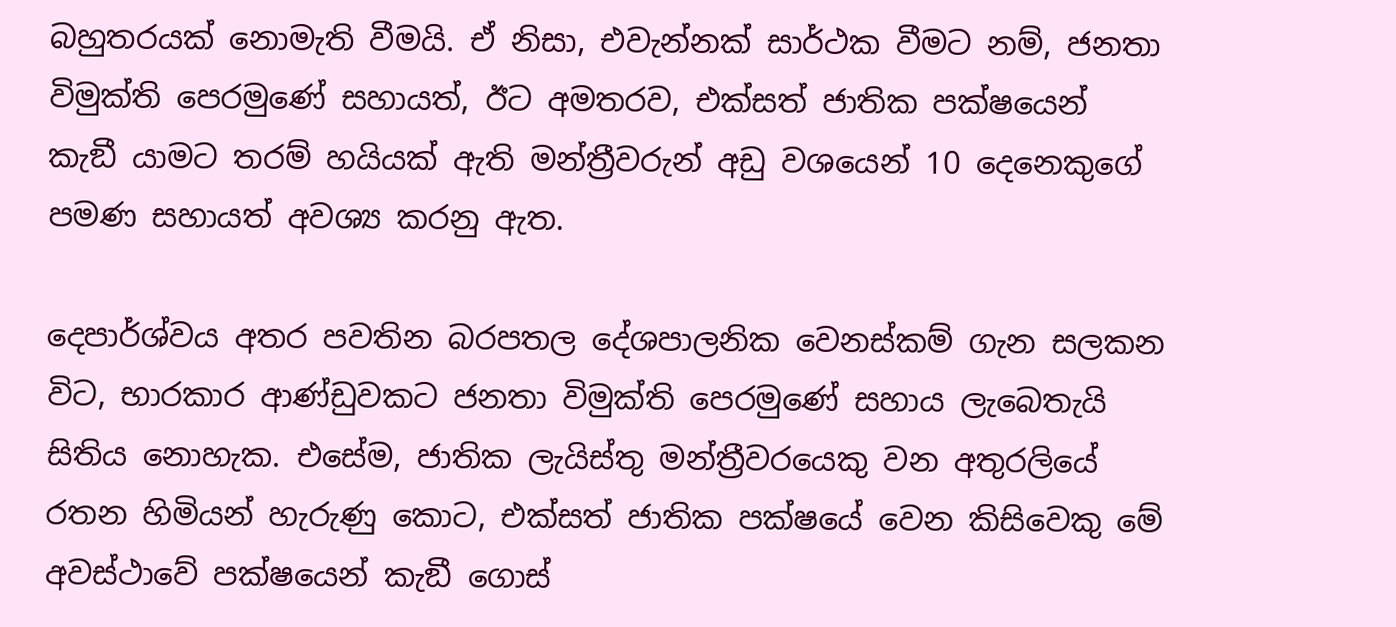බහුතරයක් නොමැති වීමයි. ඒ නිසා, එවැන්නක් සාර්ථක වීමට නම්, ජනතා විමුක්ති පෙරමුණේ සහායත්, ඊට අමතරව, එක්සත් ජාතික පක්ෂයෙන් කැඞී යාමට තරම් හයියක් ඇති මන්ත්‍රීවරුන් අඩු වශයෙන් 10 දෙනෙකුගේ පමණ සහායත් අවශ්‍ය කරනු ඇත.

දෙපාර්ශ්වය අතර පවතින බරපතල දේශපාලනික වෙනස්කම් ගැන සලකන විට, භාරකාර ආණ්ඩුවකට ජනතා විමුක්ති පෙරමුණේ සහාය ලැබෙතැයි සිතිය නොහැක. එසේම, ජාතික ලැයිස්තු මන්ත්‍රීවරයෙකු වන අතුරලියේ රතන හිමියන් හැරුණු කොට, එක්සත් ජාතික පක්ෂයේ වෙන කිසිවෙකු මේ අවස්ථාවේ පක්ෂයෙන් කැඞී ගොස්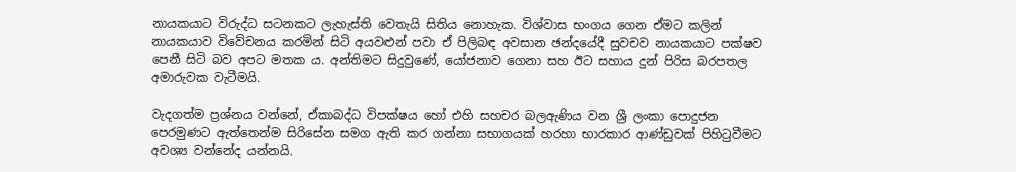නායකයාට විරුද්ධ සටනකට ලැහැස්ති වෙතැයි සිතිය නොහැක. විශ්වාස භංගය ගෙන ඒමට කලින් නායකයාව විවේචනය කරමින් සිටි අයවළුන් පවා ඒ පිලිබඳ අවසාන ඡන්දයේදී සුවචව නායකයාට පක්ෂව පෙනී සිටි බව අපට මතක ය. අන්තිමට සිදුවුණේ, යෝජනාව ගෙනා සහ ඊට සහාය දුන් පිරිස බරපතල අමාරුවක වැටීමයි.

වැදගත්ම ප්‍රශ්නය වන්නේ, ඒකාබද්ධ විපක්ෂය හෝ එහි සහචර බලඇණිය වන ශ්‍රී ලංකා පොදුජන පෙරමුණට ඇත්තෙන්ම සිරිසේන සමග ඇති කර ගන්නා සභාගයක් හරහා භාරකාර ආණ්ඩුවක් පිහිටුවීමට අවශ්‍ය වන්නේද යන්නයි.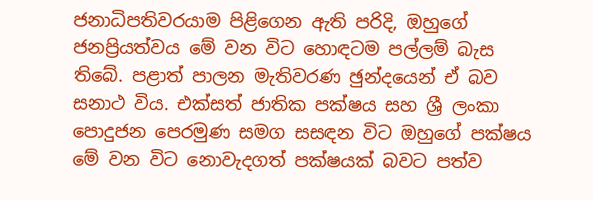ජනාධිපතිවරයාම පිළිගෙන ඇති පරිදි, ඔහුගේ ජනප්‍රියත්වය මේ වන විට හොඳටම පල්ලම් බැස තිබේ. පළාත් පාලන මැතිවරණ ඡුන්දයෙන් ඒ බව සනාථ විය. එක්සත් ජාතික පක්ෂය සහ ශ්‍රී ලංකා පොදුජන පෙරමුණ සමග සසඳන විට ඔහුගේ පක්ෂය මේ වන විට නොවැදගත් පක්ෂයක් බවට පත්ව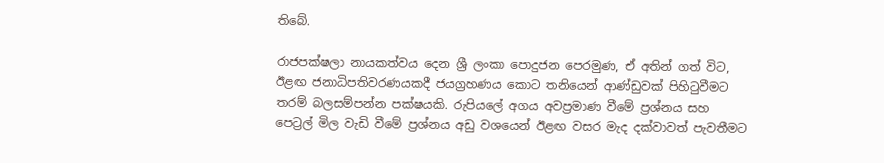තිබේ.

රාජපක්ෂලා නායකත්වය දෙන ශ්‍රී ලංකා පොදුජන පෙරමුණ, ඒ අතින් ගත් විට, ඊළඟ ජනාධිපතිවරණයකදී ජයග්‍රහණය කොට තනියෙන් ආණ්ඩුවක් පිහිටුවීමට තරම් බලසම්පන්න පක්ෂයකි. රුපියලේ අගය අවප්‍රමාණ වීමේ ප්‍රශ්නය සහ පෙට්‍රල් මිල වැඩි වීමේ ප්‍රශ්නය අඩු වශයෙන් ඊළඟ වසර මැද දක්වාවත් පැවතීමට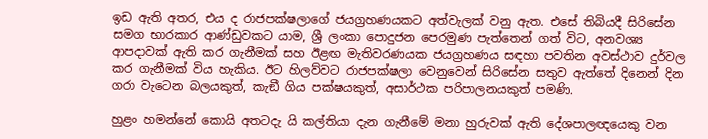ඉඩ ඇති අතර, එය ද රාජපක්ෂලාගේ ජයග්‍රහණයකට අත්වැලක් වනු ඇත. එසේ තිබියදී සිරිසේන සමග භාරකාර ආණ්ඩුවකට යාම, ශ්‍රී ලංකා පොදුජන පෙරමුණ පැත්තෙන් ගත් විට, අනවශ්‍ය ආපදාවක් ඇති කර ගැනීමක් සහ ඊළඟ මැතිවරණයක ජයග්‍රහණය සඳහා පවතින අවස්ථාව දුර්වල කර ගැනීමක් විය හැකිය. ඊට හිලව්වට රාජපක්ෂලා වෙනුවෙන් සිරිසේන සතුව ඇත්තේ දිනෙන් දින ගරා වැටෙන බලයකුත්, කැඞී ගිය පක්ෂයකුත්, අසාර්ථක පරිපාලනයකුත් පමණි.

හුළං හමන්නේ කොයි අතටදැ යි කල්තියා දැන ගැනීමේ මනා හුරුවක් ඇති දේශපාලඥයෙකු වන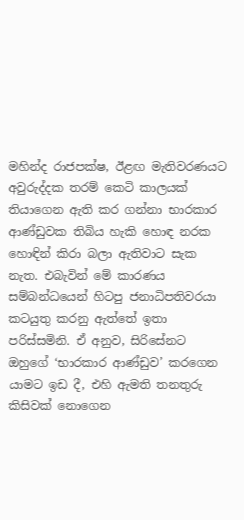මහින්ද රාජපක්ෂ, ඊළඟ මැතිවරණයට අවුරුද්දක තරම් කෙටි කාලයක් තියාගෙන ඇති කර ගන්නා භාරකාර ආණ්ඩුවක තිබිය හැකි හොඳ නරක හොඳින් කිරා බලා ඇතිවාට සැක නැත. එබැවින් මේ කාරණය සම්බන්ධයෙන් හිටපු ජනාධිපතිවරයා කටයුතු කරනු ඇත්තේ ඉතා පරිස්සමිනි. ඒ අනුව, සිරිසේනට ඔහුගේ ‘භාරකාර ආණ්ඩුව’ කරගෙන යාමට ඉඩ දී, එහි ඇමති තනතුරු කිසිවක් නොගෙන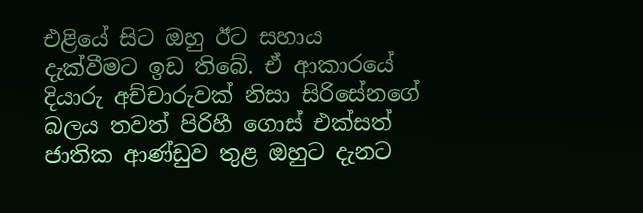එළියේ සිට ඔහු ඊට සහාය දැක්වීමට ඉඩ තිබේ. ඒ ආකාරයේ දියාරු අච්චාරුවක් නිසා සිරිසේනගේ බලය තවත් පිරිහී ගොස් එක්සත් ජාතික ආණ්ඩුව තුළ ඔහුට දැනට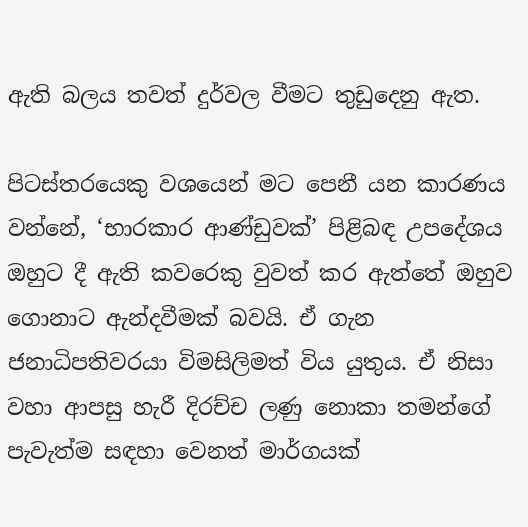ඇති බලය තවත් දුර්වල වීමට තුඩුදෙනු ඇත.

පිටස්තරයෙකු වශයෙන් මට පෙනී යන කාරණය වන්නේ, ‘භාරකාර ආණ්ඩුවක්’ පිළිබඳ උපදේශය ඔහුට දී ඇති කවරෙකු වුවත් කර ඇත්තේ ඔහුව ගොනාට ඇන්දවීමක් බවයි. ඒ ගැන ජනාධිපතිවරයා විමසිලිමත් විය යුතුය. ඒ නිසා වහා ආපසු හැරී දිරච්ච ලණු නොකා තමන්ගේ පැවැත්ම සඳහා වෙනත් මාර්ගයක්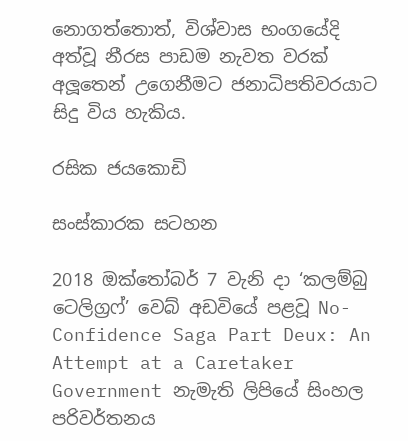නොගත්තොත්, විශ්වාස භංගයේදි අත්වූ නීරස පාඩම නැවත වරක් අලූතෙන් උගෙනීමට ජනාධිපතිවරයාට සිදු විය හැකිය.

රසික ජයකොඩි

සංස්කාරක සටහන

2018 ඔක්තෝබර් 7 වැනි දා ‘කලම්බු ටෙලිග්‍රෆ්’ වෙබ් අඩවියේ පළවූ No-Confidence Saga Part Deux: An Attempt at a Caretaker Government නැමැති ලිපියේ සිංහල පරිවර්තනය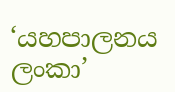‘යහපාලනය ලංකා’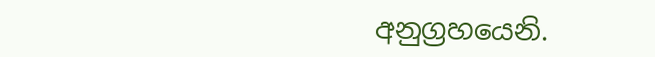අනුග්‍රහයෙනි.